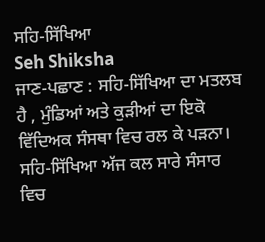ਸਹਿ-ਸਿੱਖਿਆ
Seh Shiksha
ਜਾਣ-ਪਛਾਣ : ਸਹਿ-ਸਿੱਖਿਆ ਦਾ ਮਤਲਬ ਹੈ , ਮੁੰਡਿਆਂ ਅਤੇ ਕੁੜੀਆਂ ਦਾ ਇਕੋ ਵਿੱਦਿਅਕ ਸੰਸਥਾ ਵਿਚ ਰਲ ਕੇ ਪੜਨਾ। ਸਹਿ-ਸਿੱਖਿਆ ਅੱਜ ਕਲ ਸਾਰੇ ਸੰਸਾਰ ਵਿਚ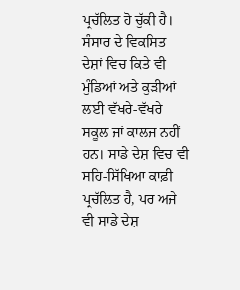ਪ੍ਰਚੱਲਿਤ ਹੋ ਚੁੱਕੀ ਹੈ। ਸੰਸਾਰ ਦੇ ਵਿਕਸਿਤ ਦੇਸ਼ਾਂ ਵਿਚ ਕਿਤੇ ਵੀ ਮੁੰਡਿਆਂ ਅਤੇ ਕੁੜੀਆਂ ਲਈ ਵੱਖਰੇ-ਵੱਖਰੇ ਸਕੂਲ ਜਾਂ ਕਾਲਜ ਨਹੀਂ ਹਨ। ਸਾਡੇ ਦੇਸ਼ ਵਿਚ ਵੀ ਸਹਿ-ਸਿੱਖਿਆ ਕਾਫ਼ੀ ਪ੍ਰਚੱਲਿਤ ਹੈ, ਪਰ ਅਜੇ ਵੀ ਸਾਡੇ ਦੇਸ਼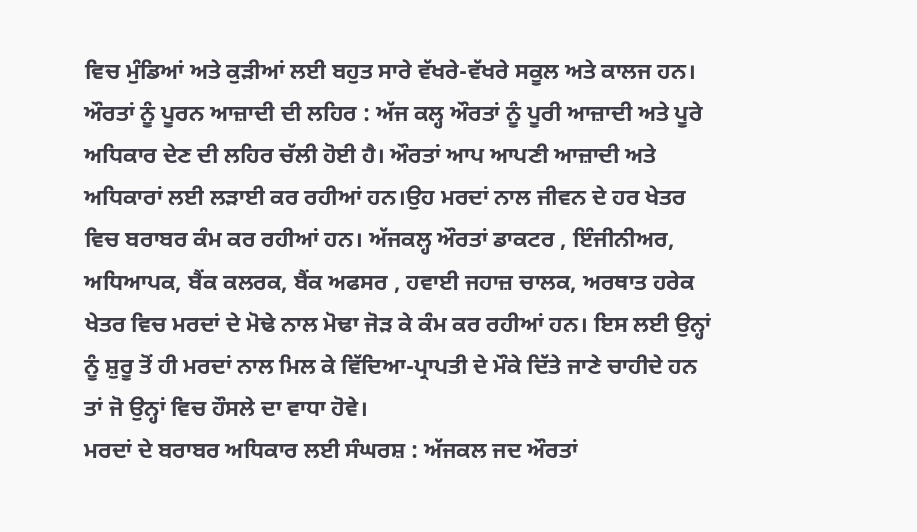ਵਿਚ ਮੁੰਡਿਆਂ ਅਤੇ ਕੁੜੀਆਂ ਲਈ ਬਹੁਤ ਸਾਰੇ ਵੱਖਰੇ-ਵੱਖਰੇ ਸਕੂਲ ਅਤੇ ਕਾਲਜ ਹਨ।
ਔਰਤਾਂ ਨੂੰ ਪੂਰਨ ਆਜ਼ਾਦੀ ਦੀ ਲਹਿਰ : ਅੱਜ ਕਲ੍ਹ ਔਰਤਾਂ ਨੂੰ ਪੂਰੀ ਆਜ਼ਾਦੀ ਅਤੇ ਪੂਰੇ ਅਧਿਕਾਰ ਦੇਣ ਦੀ ਲਹਿਰ ਚੱਲੀ ਹੋਈ ਹੈ। ਔਰਤਾਂ ਆਪ ਆਪਣੀ ਆਜ਼ਾਦੀ ਅਤੇ ਅਧਿਕਾਰਾਂ ਲਈ ਲੜਾਈ ਕਰ ਰਹੀਆਂ ਹਨ।ਉਹ ਮਰਦਾਂ ਨਾਲ ਜੀਵਨ ਦੇ ਹਰ ਖੇਤਰ ਵਿਚ ਬਰਾਬਰ ਕੰਮ ਕਰ ਰਹੀਆਂ ਹਨ। ਅੱਜਕਲ੍ਹ ਔਰਤਾਂ ਡਾਕਟਰ , ਇੰਜੀਨੀਅਰ, ਅਧਿਆਪਕ, ਬੈਂਕ ਕਲਰਕ, ਬੈਂਕ ਅਫਸਰ , ਹਵਾਈ ਜਹਾਜ਼ ਚਾਲਕ, ਅਰਥਾਤ ਹਰੇਕ ਖੇਤਰ ਵਿਚ ਮਰਦਾਂ ਦੇ ਮੋਢੇ ਨਾਲ ਮੋਢਾ ਜੋੜ ਕੇ ਕੰਮ ਕਰ ਰਹੀਆਂ ਹਨ। ਇਸ ਲਈ ਉਨ੍ਹਾਂ ਨੂੰ ਸ਼ੁਰੂ ਤੋਂ ਹੀ ਮਰਦਾਂ ਨਾਲ ਮਿਲ ਕੇ ਵਿੱਦਿਆ-ਪ੍ਰਾਪਤੀ ਦੇ ਮੌਕੇ ਦਿੱਤੇ ਜਾਣੇ ਚਾਹੀਦੇ ਹਨ ਤਾਂ ਜੋ ਉਨ੍ਹਾਂ ਵਿਚ ਹੌਸਲੇ ਦਾ ਵਾਧਾ ਹੋਵੇ।
ਮਰਦਾਂ ਦੇ ਬਰਾਬਰ ਅਧਿਕਾਰ ਲਈ ਸੰਘਰਸ਼ : ਅੱਜਕਲ ਜਦ ਔਰਤਾਂ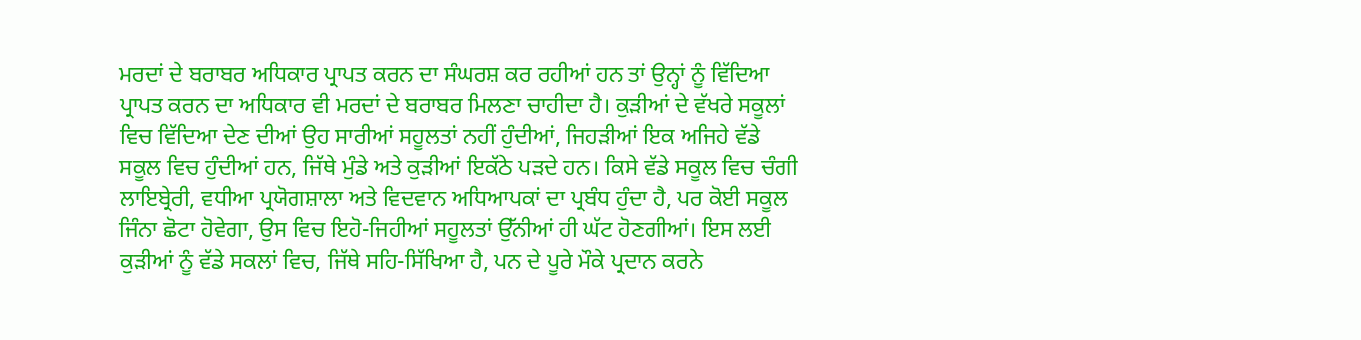ਮਰਦਾਂ ਦੇ ਬਰਾਬਰ ਅਧਿਕਾਰ ਪ੍ਰਾਪਤ ਕਰਨ ਦਾ ਸੰਘਰਸ਼ ਕਰ ਰਹੀਆਂ ਹਨ ਤਾਂ ਉਨ੍ਹਾਂ ਨੂੰ ਵਿੱਦਿਆ ਪ੍ਰਾਪਤ ਕਰਨ ਦਾ ਅਧਿਕਾਰ ਵੀ ਮਰਦਾਂ ਦੇ ਬਰਾਬਰ ਮਿਲਣਾ ਚਾਹੀਦਾ ਹੈ। ਕੁੜੀਆਂ ਦੇ ਵੱਖਰੇ ਸਕੂਲਾਂ ਵਿਚ ਵਿੱਦਿਆ ਦੇਣ ਦੀਆਂ ਉਹ ਸਾਰੀਆਂ ਸਹੂਲਤਾਂ ਨਹੀਂ ਹੁੰਦੀਆਂ, ਜਿਹੜੀਆਂ ਇਕ ਅਜਿਹੇ ਵੱਡੇ ਸਕੂਲ ਵਿਚ ਹੁੰਦੀਆਂ ਹਨ, ਜਿੱਥੇ ਮੁੰਡੇ ਅਤੇ ਕੁੜੀਆਂ ਇਕੱਠੇ ਪੜਦੇ ਹਨ। ਕਿਸੇ ਵੱਡੇ ਸਕੂਲ ਵਿਚ ਚੰਗੀ ਲਾਇਬ੍ਰੇਰੀ, ਵਧੀਆ ਪ੍ਰਯੋਗਸ਼ਾਲਾ ਅਤੇ ਵਿਦਵਾਨ ਅਧਿਆਪਕਾਂ ਦਾ ਪ੍ਰਬੰਧ ਹੁੰਦਾ ਹੈ, ਪਰ ਕੋਈ ਸਕੂਲ ਜਿੰਨਾ ਛੋਟਾ ਹੋਵੇਗਾ, ਉਸ ਵਿਚ ਇਹੋ-ਜਿਹੀਆਂ ਸਹੂਲਤਾਂ ਉੱਨੀਆਂ ਹੀ ਘੱਟ ਹੋਣਗੀਆਂ। ਇਸ ਲਈ ਕੁੜੀਆਂ ਨੂੰ ਵੱਡੇ ਸਕਲਾਂ ਵਿਚ, ਜਿੱਥੇ ਸਹਿ-ਸਿੱਖਿਆ ਹੈ, ਪਨ ਦੇ ਪੂਰੇ ਮੌਕੇ ਪ੍ਰਦਾਨ ਕਰਨੇ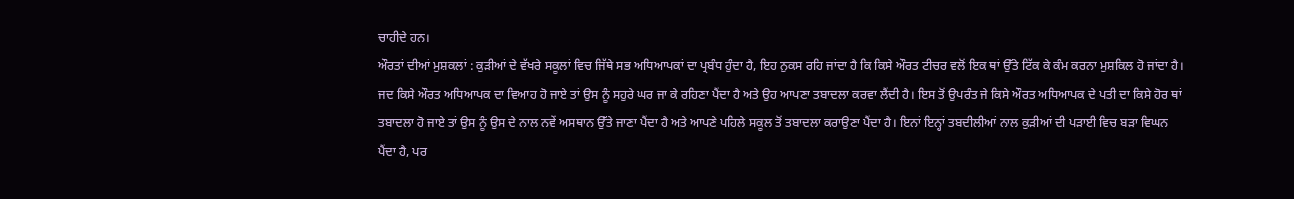ਚਾਹੀਦੇ ਹਨ।
ਔਰਤਾਂ ਦੀਆਂ ਮੁਸ਼ਕਲਾਂ : ਕੁੜੀਆਂ ਦੇ ਵੱਖਰੇ ਸਕੂਲਾਂ ਵਿਚ ਜਿੱਥੇ ਸਭ ਅਧਿਆਪਕਾਂ ਦਾ ਪ੍ਰਬੰਧ ਹੁੰਦਾ ਹੈ, ਇਹ ਨੁਕਸ ਰਹਿ ਜਾਂਦਾ ਹੈ ਕਿ ਕਿਸੇ ਔਰਤ ਟੀਚਰ ਵਲੋਂ ਇਕ ਥਾਂ ਉੱਤੇ ਟਿੱਕ ਕੇ ਕੰਮ ਕਰਨਾ ਮੁਸ਼ਕਿਲ ਹੋ ਜਾਂਦਾ ਹੈ। ਜਦ ਕਿਸੇ ਔਰਤ ਅਧਿਆਪਕ ਦਾ ਵਿਆਹ ਹੋ ਜਾਏ ਤਾਂ ਉਸ ਨੂੰ ਸਹੁਰੇ ਘਰ ਜਾ ਕੇ ਰਹਿਣਾ ਪੈਂਦਾ ਹੈ ਅਤੇ ਉਹ ਆਪਣਾ ਤਬਾਦਲਾ ਕਰਵਾ ਲੈਂਦੀ ਹੈ। ਇਸ ਤੋਂ ਉਪਰੰਤ ਜੇ ਕਿਸੇ ਔਰਤ ਅਧਿਆਪਕ ਦੇ ਪਤੀ ਦਾ ਕਿਸੇ ਹੋਰ ਥਾਂ ਤਬਾਦਲਾ ਹੋ ਜਾਏ ਤਾਂ ਉਸ ਨੂੰ ਉਸ ਦੇ ਨਾਲ ਨਵੇਂ ਅਸਥਾਨ ਉੱਤੇ ਜਾਣਾ ਪੈਂਦਾ ਹੈ ਅਤੇ ਆਪਣੇ ਪਹਿਲੇ ਸਕੂਲ ਤੋਂ ਤਬਾਦਲਾ ਕਰਾਉਣਾ ਪੈਂਦਾ ਹੈ। ਇਨਾਂ ਇਨ੍ਹਾਂ ਤਬਦੀਲੀਆਂ ਨਾਲ ਕੁੜੀਆਂ ਦੀ ਪੜਾਈ ਵਿਚ ਬੜਾ ਵਿਘਨ ਪੈਂਦਾ ਹੈ, ਪਰ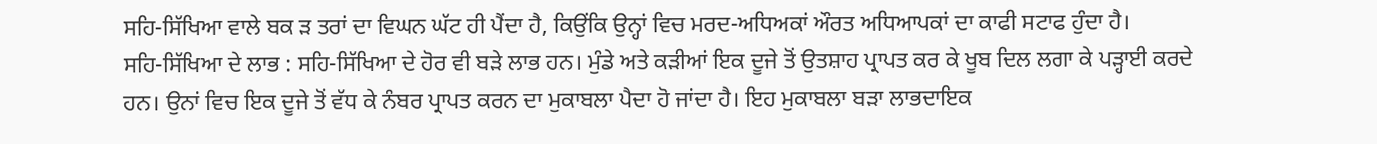ਸਹਿ-ਸਿੱਖਿਆ ਵਾਲੇ ਬਕ ੜ ਤਰਾਂ ਦਾ ਵਿਘਨ ਘੱਟ ਹੀ ਪੈਂਦਾ ਹੈ, ਕਿਉਂਕਿ ਉਨ੍ਹਾਂ ਵਿਚ ਮਰਦ-ਅਧਿਅਕਾਂ ਔਰਤ ਅਧਿਆਪਕਾਂ ਦਾ ਕਾਫੀ ਸਟਾਫ ਹੁੰਦਾ ਹੈ।
ਸਹਿ-ਸਿੱਖਿਆ ਦੇ ਲਾਭ : ਸਹਿ-ਸਿੱਖਿਆ ਦੇ ਹੋਰ ਵੀ ਬੜੇ ਲਾਭ ਹਨ। ਮੁੰਡੇ ਅਤੇ ਕੜੀਆਂ ਇਕ ਦੂਜੇ ਤੋਂ ਉਤਸ਼ਾਹ ਪ੍ਰਾਪਤ ਕਰ ਕੇ ਖੂਬ ਦਿਲ ਲਗਾ ਕੇ ਪੜ੍ਹਾਈ ਕਰਦੇ ਹਨ। ਉਨਾਂ ਵਿਚ ਇਕ ਦੂਜੇ ਤੋਂ ਵੱਧ ਕੇ ਨੰਬਰ ਪ੍ਰਾਪਤ ਕਰਨ ਦਾ ਮੁਕਾਬਲਾ ਪੈਦਾ ਹੋ ਜਾਂਦਾ ਹੈ। ਇਹ ਮੁਕਾਬਲਾ ਬੜਾ ਲਾਭਦਾਇਕ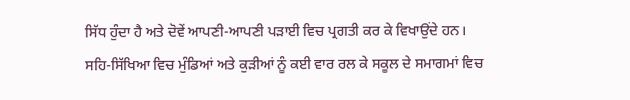ਸਿੱਧ ਹੁੰਦਾ ਹੈ ਅਤੇ ਦੋਵੇਂ ਆਪਣੀ-ਆਪਣੀ ਪੜਾਈ ਵਿਚ ਪ੍ਰਗਤੀ ਕਰ ਕੇ ਵਿਖਾਉਂਦੇ ਹਨ।
ਸਹਿ-ਸਿੱਖਿਆ ਵਿਚ ਮੁੰਡਿਆਂ ਅਤੇ ਕੁੜੀਆਂ ਨੂੰ ਕਈ ਵਾਰ ਰਲ ਕੇ ਸਕੂਲ ਦੇ ਸਮਾਗਮਾਂ ਵਿਚ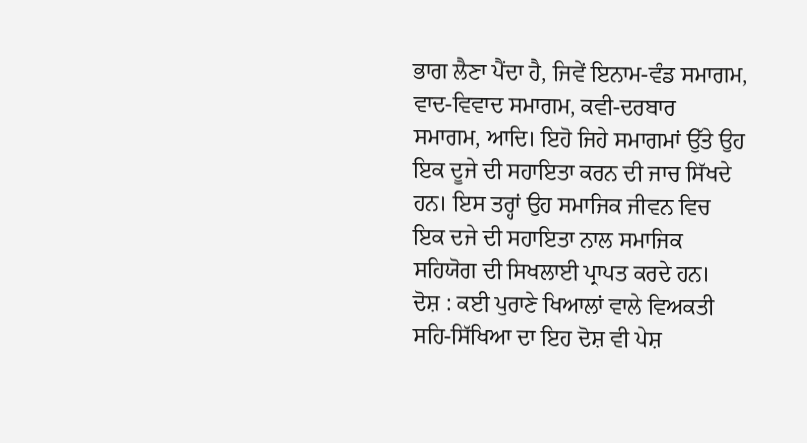ਭਾਗ ਲੈਣਾ ਪੈਂਦਾ ਹੈ, ਜਿਵੇਂ ਇਨਾਮ-ਵੰਡ ਸਮਾਗਮ, ਵਾਦ-ਵਿਵਾਦ ਸਮਾਗਮ, ਕਵੀ-ਦਰਬਾਰ ਸਮਾਗਮ, ਆਦਿ। ਇਹੋ ਜਿਹੇ ਸਮਾਗਮਾਂ ਉੱਤੇ ਉਹ ਇਕ ਦੂਜੇ ਦੀ ਸਹਾਇਤਾ ਕਰਨ ਦੀ ਜਾਚ ਸਿੱਖਦੇ ਹਨ। ਇਸ ਤਰ੍ਹਾਂ ਉਹ ਸਮਾਜਿਕ ਜੀਵਨ ਵਿਚ ਇਕ ਦਜੇ ਦੀ ਸਹਾਇਤਾ ਨਾਲ ਸਮਾਜਿਕ ਸਹਿਯੋਗ ਦੀ ਸਿਖਲਾਈ ਪ੍ਰਾਪਤ ਕਰਦੇ ਹਨ।
ਦੋਸ਼ : ਕਈ ਪੁਰਾਣੇ ਖਿਆਲਾਂ ਵਾਲੇ ਵਿਅਕਤੀ ਸਹਿ-ਸਿੱਖਿਆ ਦਾ ਇਹ ਦੋਸ਼ ਵੀ ਪੇਸ਼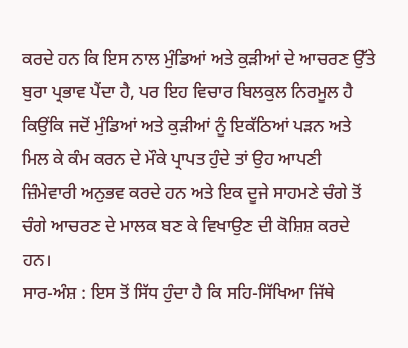ਕਰਦੇ ਹਨ ਕਿ ਇਸ ਨਾਲ ਮੁੰਡਿਆਂ ਅਤੇ ਕੁੜੀਆਂ ਦੇ ਆਚਰਣ ਉੱਤੇ ਬੁਰਾ ਪ੍ਰਭਾਵ ਪੈਂਦਾ ਹੈ, ਪਰ ਇਹ ਵਿਚਾਰ ਬਿਲਕੁਲ ਨਿਰਮੂਲ ਹੈ ਕਿਉਂਕਿ ਜਦੋਂ ਮੁੰਡਿਆਂ ਅਤੇ ਕੁੜੀਆਂ ਨੂੰ ਇਕੱਠਿਆਂ ਪੜਨ ਅਤੇ ਮਿਲ ਕੇ ਕੰਮ ਕਰਨ ਦੇ ਮੌਕੇ ਪ੍ਰਾਪਤ ਹੁੰਦੇ ਤਾਂ ਉਹ ਆਪਣੀ ਜ਼ਿੰਮੇਵਾਰੀ ਅਨੁਭਵ ਕਰਦੇ ਹਨ ਅਤੇ ਇਕ ਦੂਜੇ ਸਾਹਮਣੇ ਚੰਗੇ ਤੋਂ ਚੰਗੇ ਆਚਰਣ ਦੇ ਮਾਲਕ ਬਣ ਕੇ ਵਿਖਾਉਣ ਦੀ ਕੋਸ਼ਿਸ਼ ਕਰਦੇ ਹਨ।
ਸਾਰ-ਅੰਸ਼ : ਇਸ ਤੋਂ ਸਿੱਧ ਹੁੰਦਾ ਹੈ ਕਿ ਸਹਿ-ਸਿੱਖਿਆ ਜਿੱਥੇ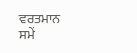ਵਰਤਮਾਨ ਸਮੇਂ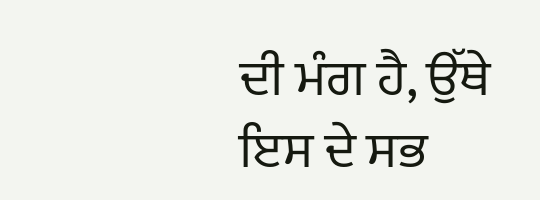ਦੀ ਮੰਗ ਹੈ, ਉੱਥੇ ਇਸ ਦੇ ਸਭ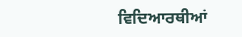ਵਿਦਿਆਰਥੀਆਂ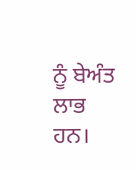ਨੂੰ ਬੇਅੰਤ ਲਾਭ ਹਨ।